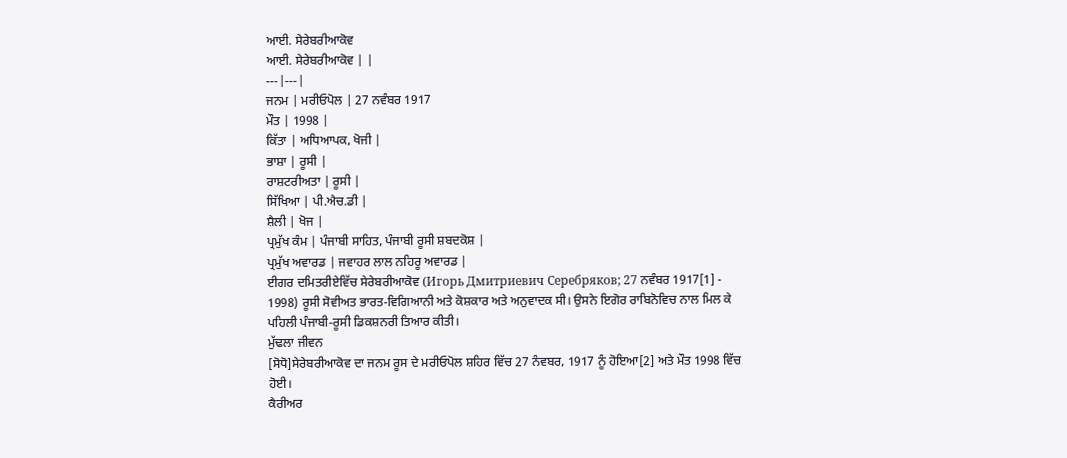ਆਈ. ਸੇਰੇਬਰੀਆਕੋਵ
ਆਈ. ਸੇਰੇਬਰੀਆਕੋਵ | |
---|---|
ਜਨਮ | ਮਰੀਓਪੋਲ | 27 ਨਵੰਬਰ 1917
ਮੌਤ | 1998 |
ਕਿੱਤਾ | ਅਧਿਆਪਕ, ਖੋਜੀ |
ਭਾਸ਼ਾ | ਰੂਸੀ |
ਰਾਸ਼ਟਰੀਅਤਾ | ਰੂਸੀ |
ਸਿੱਖਿਆ | ਪੀ.ਐਚ.ਡੀ |
ਸ਼ੈਲੀ | ਖੋਜ |
ਪ੍ਰਮੁੱਖ ਕੰਮ | ਪੰਜਾਬੀ ਸਾਹਿਤ, ਪੰਜਾਬੀ ਰੂਸੀ ਸ਼ਬਦਕੋਸ਼ |
ਪ੍ਰਮੁੱਖ ਅਵਾਰਡ | ਜਵਾਹਰ ਲਾਲ ਨਹਿਰੂ ਅਵਾਰਡ |
ਈਗਰ ਦਮਿਤਰੀਏਵਿੱਚ ਸੇਰੇਬਰੀਆਕੋਵ (Игорь Дмитриевич Серебряков; 27 ਨਵੰਬਰ 1917[1] - 1998) ਰੂਸੀ ਸੋਵੀਅਤ ਭਾਰਤ-ਵਿਗਿਆਨੀ ਅਤੇ ਕੋਸ਼ਕਾਰ ਅਤੇ ਅਨੁਵਾਦਕ ਸੀ। ਉਸਨੇ ਇਗੋਰ ਰਾਬਿਨੋਵਿਚ ਨਾਲ ਮਿਲ ਕੇ ਪਹਿਲੀ ਪੰਜਾਬੀ-ਰੂਸੀ ਡਿਕਸ਼ਨਰੀ ਤਿਆਰ ਕੀਤੀ।
ਮੁੱਢਲਾ ਜੀਵਨ
[ਸੋਧੋ]ਸੇਰੇਬਰੀਆਕੋਵ ਦਾ ਜਨਮ ਰੂਸ ਦੇ ਮਰੀਓਪੋਲ ਸ਼ਹਿਰ ਵਿੱਚ 27 ਨੰਵਬਰ, 1917 ਨੂੰ ਹੋਇਆ[2] ਅਤੇ ਮੌਤ 1998 ਵਿੱਚ ਹੋਈ।
ਕੈਰੀਅਰ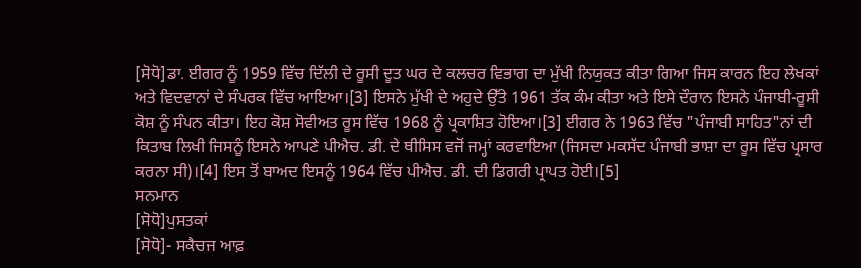[ਸੋਧੋ]ਡਾ. ਈਗਰ ਨੂੰ 1959 ਵਿੱਚ ਦਿੱਲੀ ਦੇ ਰੂਸੀ ਦੂਤ ਘਰ ਦੇ ਕਲਚਰ ਵਿਭਾਗ ਦਾ ਮੁੱਖੀ ਨਿਯੁਕਤ ਕੀਤਾ ਗਿਆ ਜਿਸ ਕਾਰਨ ਇਹ ਲੇਖਕਾਂ ਅਤੇ ਵਿਦਵਾਨਾਂ ਦੇ ਸੰਪਰਕ ਵਿੱਚ ਆਇਆ।[3] ਇਸਨੇ ਮੁੱਖੀ ਦੇ ਅਹੁਦੇ ਉੱਤੇ 1961 ਤੱਕ ਕੰਮ ਕੀਤਾ ਅਤੇ ਇਸੇ ਦੌਰਾਨ ਇਸਨੇ ਪੰਜਾਬੀ-ਰੂਸੀ ਕੋਸ਼ ਨੂੰ ਸੰਪਨ ਕੀਤਾ। ਇਹ ਕੋਸ਼ ਸੋਵੀਅਤ ਰੂਸ ਵਿੱਚ 1968 ਨੂੰ ਪ੍ਰਕਾਸ਼ਿਤ ਹੋਇਆ।[3] ਈਗਰ ਨੇ 1963 ਵਿੱਚ "ਪੰਜਾਬੀ ਸਾਹਿਤ"ਨਾਂ ਦੀ ਕਿਤਾਬ ਲਿਖੀ ਜਿਸਨੂੰ ਇਸਨੇ ਆਪਣੇ ਪੀਐਚ. ਡੀ. ਦੇ ਥੀਸਿਸ ਵਜੋਂ ਜਮ੍ਹਾਂ ਕਰਵਾਇਆ (ਜਿਸਦਾ ਮਕਸੱਦ ਪੰਜਾਬੀ ਭਾਸ਼ਾ ਦਾ ਰੂਸ ਵਿੱਚ ਪ੍ਰਸਾਰ ਕਰਨਾ ਸੀ)।[4] ਇਸ ਤੋਂ ਬਾਅਦ ਇਸਨੂੰ 1964 ਵਿੱਚ ਪੀਐਚ. ਡੀ. ਦੀ ਡਿਗਰੀ ਪ੍ਰਾਪਤ ਹੋਈ।[5]
ਸਨਮਾਨ
[ਸੋਧੋ]ਪੁਸਤਕਾਂ
[ਸੋਧੋ]- ਸਕੈਚਜ ਆਫ਼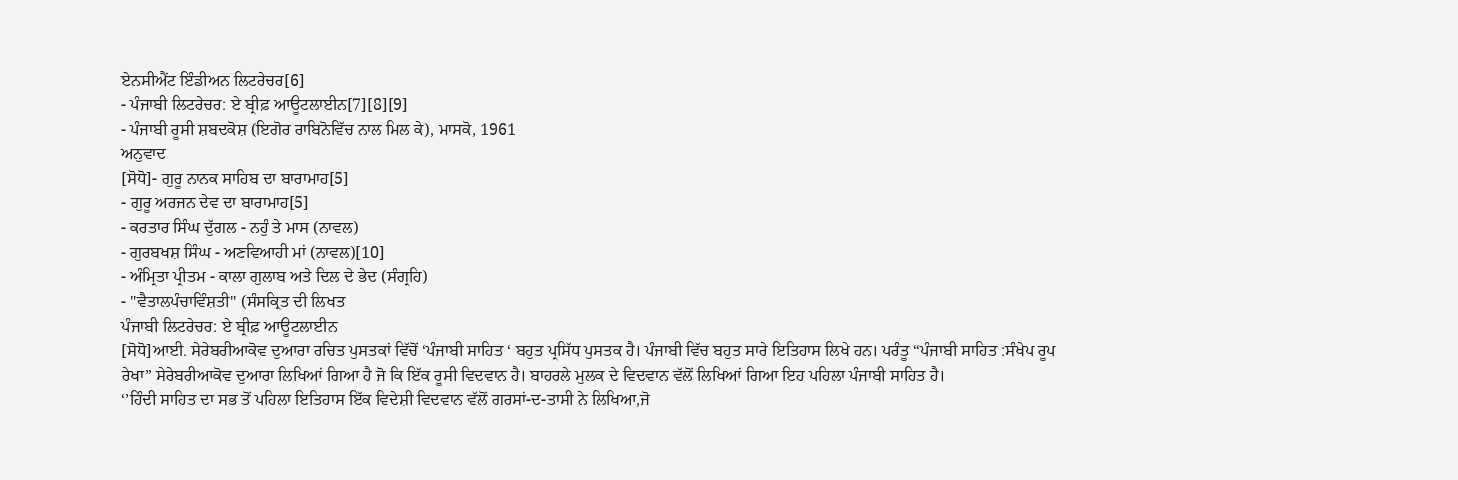ਏਨਸੀਐਂਟ ਇੰਡੀਅਨ ਲਿਟਰੇਚਰ[6]
- ਪੰਜਾਬੀ ਲਿਟਰੇਚਰ: ਏ ਬ੍ਰੀਫ਼ ਆਊਟਲਾਈਨ[7][8][9]
- ਪੰਜਾਬੀ ਰੂਸੀ ਸ਼ਬਦਕੋਸ਼ (ਇਗੋਰ ਰਾਬਿਨੋਵਿੱਚ ਨਾਲ ਮਿਲ ਕੇ), ਮਾਸਕੋ, 1961
ਅਨੁਵਾਦ
[ਸੋਧੋ]- ਗੁਰੂ ਨਾਨਕ ਸਾਹਿਬ ਦਾ ਬਾਰਾਮਾਹ[5]
- ਗੁਰੂ ਅਰਜਨ ਦੇਵ ਦਾ ਬਾਰਾਮਾਹ[5]
- ਕਰਤਾਰ ਸਿੰਘ ਦੁੱਗਲ - ਨਹੁੰ ਤੇ ਮਾਸ (ਨਾਵਲ)
- ਗੁਰਬਖਸ਼ ਸਿੰਘ - ਅਣਵਿਆਹੀ ਮਾਂ (ਨਾਵਲ)[10]
- ਅੰਮ੍ਰਿਤਾ ਪ੍ਰੀਤਮ - ਕਾਲਾ ਗੁਲਾਬ ਅਤੇ ਦਿਲ ਦੇ ਭੇਦ (ਸੰਗ੍ਰਹਿ)
- "ਵੈਤਾਲਪੰਚਾਵਿੰਸ਼ਤੀ" (ਸੰਸਕ੍ਰਿਤ ਦੀ ਲਿਖਤ
ਪੰਜਾਬੀ ਲਿਟਰੇਚਰ: ਏ ਬ੍ਰੀਫ਼ ਆਊਟਲਾਈਨ
[ਸੋਧੋ]ਆਈ. ਸੇਰੇਬਰੀਆਕੋਵ ਦੁਆਰਾ ਰਚਿਤ ਪੁਸਤਕਾਂ ਵਿੱਚੋਂ ‘ਪੰਜਾਬੀ ਸਾਹਿਤ ‘ ਬਹੁਤ ਪ੍ਰਸਿੱਧ ਪੁਸਤਕ ਹੈ। ਪੰਜਾਬੀ ਵਿੱਚ ਬਹੁਤ ਸਾਰੇ ਇਤਿਹਾਸ ਲਿਖੇ ਹਨ। ਪਰੰਤੂ “ਪੰਜਾਬੀ ਸਾਹਿਤ :ਸੰਖੇਪ ਰੂਪ ਰੇਖਾ” ਸੇਰੇਬਰੀਆਕੋਵ ਦੁਆਰਾ ਲਿਖਿਆਂ ਗਿਆ ਹੈ ਜੋ ਕਿ ਇੱਕ ਰੂਸੀ ਵਿਦਵਾਨ ਹੈ। ਬਾਹਰਲੇ ਮੁਲਕ ਦੇ ਵਿਦਵਾਨ ਵੱਲੋਂ ਲਿਖਿਆਂ ਗਿਆ ਇਹ ਪਹਿਲਾ ਪੰਜਾਬੀ ਸਾਹਿਤ ਹੈ।
‘’ਹਿੰਦੀ ਸਾਹਿਤ ਦਾ ਸਭ ਤੋਂ ਪਹਿਲਾ ਇਤਿਹਾਸ ਇੱਕ ਵਿਦੇਸ਼ੀ ਵਿਦਵਾਨ ਵੱਲੋਂ ਗਰਸਾਂ-ਦ-ਤਾਸੀ ਨੇ ਲਿਖਿਆ,ਜੋ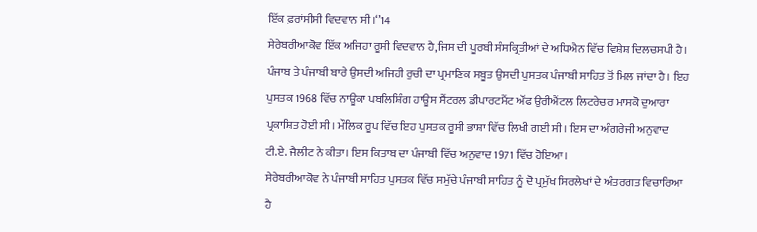ਇੱਕ ਫ਼ਰਾਂਸੀਸੀ ਵਿਦਵਾਨ ਸੀ।‘’14
ਸੇਰੇਬਰੀਆਕੋਵ ਇੱਕ ਅਜਿਹਾ ਰੂਸੀ ਵਿਦਵਾਨ ਹੈ,ਜਿਸ ਦੀ ਪੂਰਬੀ ਸੰਸਕ੍ਰਿਤੀਆਂ ਦੇ ਅਧਿਐਨ ਵਿੱਚ ਵਿਸ਼ੇਸ਼ ਦਿਲਚਸਪੀ ਹੈ। ਪੰਜਾਬ ਤੇ ਪੰਜਾਬੀ ਬਾਰੇ ਉਸਦੀ ਅਜਿਹੀ ਰੁਚੀ ਦਾ ਪ੍ਰਮਾਣਿਕ ਸਬੂਤ ਉਸਦੀ ਪੁਸਤਕ ਪੰਜਾਬੀ ਸਾਹਿਤ ਤੋਂ ਮਿਲ ਜਾਂਦਾ ਹੈ। ਇਹ ਪੁਸਤਕ 1968 ਵਿੱਚ ਨਾਊਕਾ ਪਬਲਿਸ਼ਿੰਗ ਹਾਊਸ ਸੈਂਟਰਲ ਡੀਪਾਰਟਮੈਂਟ ਔਂਫ ਉਰੀਐਂਟਲ ਲਿਟਰੇਚਰ ਮਾਸਕੋ ਦੁਆਰਾ ਪ੍ਰਕਾਸ਼ਿਤ ਹੋਈ ਸੀ। ਮੌਲਿਕ ਰੂਪ ਵਿੱਚ ਇਹ ਪੁਸਤਕ ਰੂਸੀ ਭਾਸ਼ਾ ਵਿੱਚ ਲਿਖੀ ਗਈ ਸੀ। ਇਸ ਦਾ ਅੰਗਰੇਜੀ ਅਨੁਵਾਦ ਟੀ.ਏ. ਜੈਲੀਟ ਨੇ ਕੀਤਾ। ਇਸ ਕਿਤਾਬ ਦਾ ਪੰਜਾਬੀ ਵਿੱਚ ਅਨੁਵਾਦ 1971 ਵਿੱਚ ਹੋਇਆ।
ਸੇਰੇਬਰੀਆਕੋਵ ਨੇ ਪੰਜਾਬੀ ਸਾਹਿਤ ਪੁਸਤਕ ਵਿੱਚ ਸਮੁੱਚੇ ਪੰਜਾਬੀ ਸਾਹਿਤ ਨੂੰ ਦੋ ਪ੍ਰਮੁੱਖ ਸਿਰਲੇਖਾਂ ਦੇ ਅੰਤਰਗਤ ਵਿਚਾਰਿਆ ਹੈ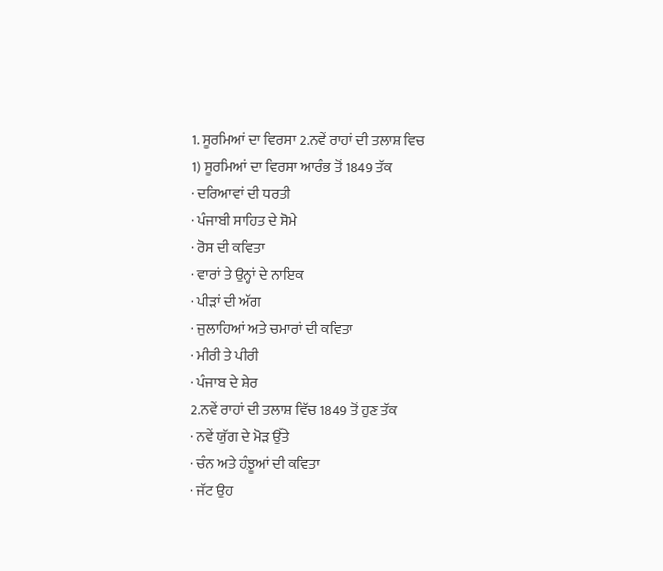1. ਸੂਰਮਿਆਂ ਦਾ ਵਿਰਸਾ 2.ਨਵੇਂ ਰਾਹਾਂ ਦੀ ਤਲਾਸ਼ ਵਿਚ
1) ਸੂਰਮਿਆਂ ਦਾ ਵਿਰਸਾ ਆਰੰਭ ਤੋਂ 1849 ਤੱਕ
· ਦਰਿਆਵਾਂ ਦੀ ਧਰਤੀ
· ਪੰਜਾਬੀ ਸਾਹਿਤ ਦੇ ਸੋਮੇ
· ਰੋਸ ਦੀ ਕਵਿਤਾ
· ਵਾਰਾਂ ਤੇ ਉਨ੍ਹਾਂ ਦੇ ਨਾਇਕ
· ਪੀੜਾਂ ਦੀ ਅੱਗ
· ਜੁਲਾਹਿਆਂ ਅਤੇ ਚਮਾਰਾਂ ਦੀ ਕਵਿਤਾ
· ਮੀਰੀ ਤੇ ਪੀਰੀ
· ਪੰਜਾਬ ਦੇ ਸ਼ੇਰ
2.ਨਵੇਂ ਰਾਹਾਂ ਦੀ ਤਲਾਸ਼ ਵਿੱਚ 1849 ਤੋਂ ਹੁਣ ਤੱਕ
· ਨਵੇਂ ਯੁੱਗ ਦੇ ਮੋੜ ਉੱਤੇ
· ਚੰਨ ਅਤੇ ਹ਼ੰਝੂਆਂ ਦੀ ਕਵਿਤਾ
· ਜੱਟ ਉਹ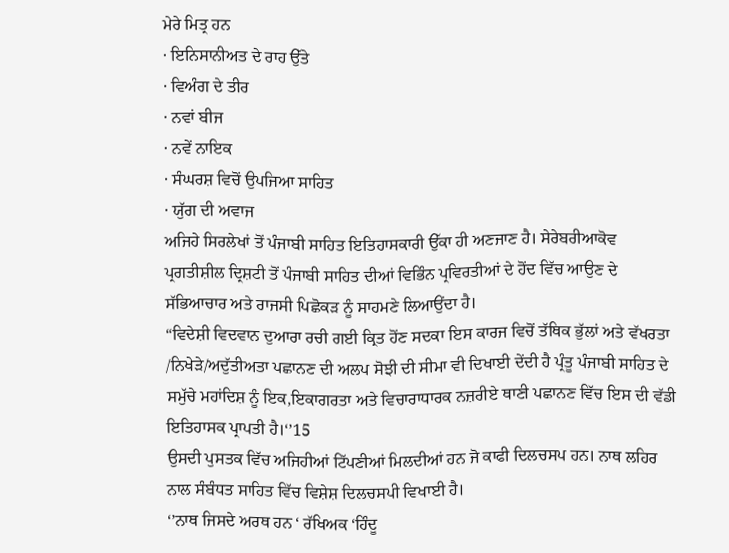ਮੇਰੇ ਮਿਤ੍ਰ ਹਨ
· ਇਨਿਸਾਨੀਅਤ ਦੇ ਰਾਹ ਉੱਤੇ
· ਵਿਅੰਗ ਦੇ ਤੀਰ
· ਨਵਾਂ ਬੀਜ
· ਨਵੇਂ ਨਾਇਕ
· ਸੰਘਰਸ਼ ਵਿਚੋਂ ਉਪਜਿਆ ਸਾਹਿਤ
· ਯੁੱਗ ਦੀ ਅਵਾਜ
ਅਜਿਹੇ ਸਿਰਲੇਖਾਂ ਤੋਂ ਪੰਜਾਬੀ ਸਾਹਿਤ ਇਤਿਹਾਸਕਾਰੀ ਉੱਕਾ ਹੀ ਅਣਜਾਣ ਹੈ। ਸੇਰੇਬਰੀਆਕੋਵ ਪ੍ਰਗਤੀਸ਼ੀਲ ਦ੍ਰਿਸ਼ਟੀ ਤੋਂ ਪੰਜਾਬੀ ਸਾਹਿਤ ਦੀਆਂ ਵਿਭਿੰਨ ਪ੍ਰਵਿਰਤੀਆਂ ਦੇ ਹੋਂਦ ਵਿੱਚ ਆਉਣ ਦੇ ਸੱਭਿਆਚਾਰ ਅਤੇ ਰਾਜਸੀ ਪਿਛੋਕੜ ਨੂੰ ਸਾਹਮਣੇ ਲਿਆਉਂਦਾ ਹੈ।
“ਵਿਦੇਸ਼ੀ ਵਿਦਵਾਨ ਦੁਆਰਾ ਰਚੀ ਗਈ ਕ੍ਰਿਤ ਹੋਂਣ ਸਦਕਾ ਇਸ ਕਾਰਜ ਵਿਚੋਂ ਤੱਥਿਕ ਭੁੱਲਾਂ ਅਤੇ ਵੱਖਰਤਾ /ਨਿਖੇੜੇ/ਅਦੁੱਤੀਅਤਾ ਪਛਾਨਣ ਦੀ ਅਲਪ ਸੋਝੀ ਦੀ ਸੀਮਾ ਵੀ ਦਿਖਾਈ ਦੇਂਦੀ ਹੈ ਪ੍ਰੰਤੂ ਪੰਜਾਬੀ ਸਾਹਿਤ ਦੇ ਸਮੁੱਚੇ ਮਹਾਂਦਿਸ਼ ਨੂੰ ਇਕ,ਇਕਾਗਰਤਾ ਅਤੇ ਵਿਚਾਰਾਧਾਰਕ ਨਜ਼ਰੀਏ ਥਾਣੀ ਪਛਾਨਣ ਵਿੱਚ ਇਸ ਦੀ ਵੱਡੀ ਇਤਿਹਾਸਕ ਪ੍ਰਾਪਤੀ ਹੈ।‘’15
ਉਸਦੀ ਪੁਸਤਕ ਵਿੱਚ ਅਜਿਹੀਆਂ ਟਿੱਪਣੀਆਂ ਮਿਲਦੀਆਂ ਹਨ ਜੋ ਕਾਫੀ ਦਿਲਚਸਪ ਹਨ। ਨਾਥ ਲਹਿਰ ਨਾਲ ਸੰਬੰਧਤ ਸਾਹਿਤ ਵਿੱਚ ਵਿਸ਼ੇਸ਼ ਦਿਲਚਸਪੀ ਵਿਖਾਈ ਹੈ।
‘’ਨਾਥ ਜਿਸਦੇ ਅਰਥ ਹਨ ‘ ਰੱਖਿਅਕ ‘ਹਿੰਦੂ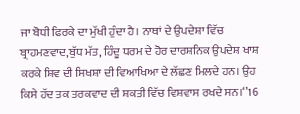ਜਾ ਬੋਧੀ ਫਿਰਕੇ ਦਾ ਮੁੱਖੀ ਹੁੰਦਾ ਹੈ। ਨਾਥਾਂ ਦੇ ਉਪਦੇਸ਼ਾ ਵਿੱਚ ਬ੍ਰਾਹਮਣਵਾਦ,ਬੁੱਧ ਮੱਤ, ਹਿੰਦੂ ਧਰਮ ਦੇ ਹੋਰ ਦਾਰਸ਼ਨਿਕ ਉਪਦੇਸ਼ ਖਾਸ਼ ਕਰਕੇ ਸ਼ਿਵ ਦੀ ਸਿਖਸ਼ਾ ਦੀ ਵਿਆਖਿਆ ਦੇ ਲੱਛਣ ਮਿਲਦੇ ਹਨ। ਉਹ ਕਿਸੇ ਹੱਦ ਤਕ ਤਰਕਵਾਦ ਦੀ ਸ਼ਕਤੀ ਵਿੱਚ ਵਿਸ਼ਵਾਸ ਰਖਦੇ ਸਨ।‘’16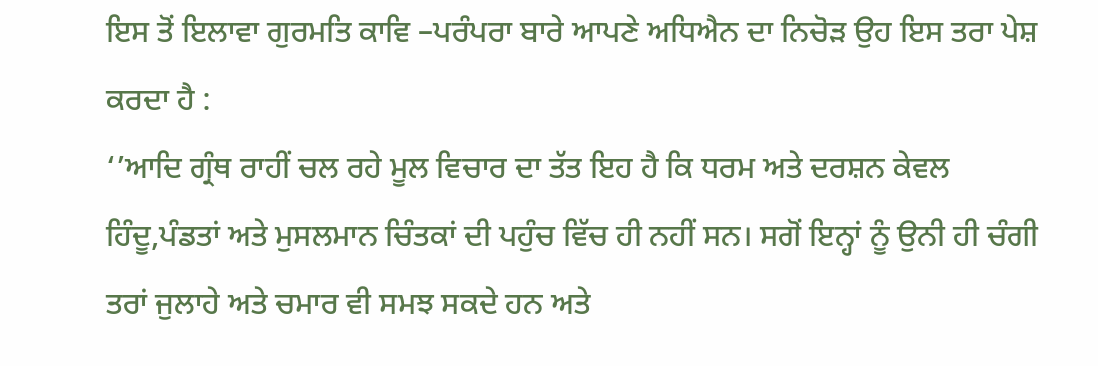ਇਸ ਤੋਂ ਇਲਾਵਾ ਗੁਰਮਤਿ ਕਾਵਿ –ਪਰੰਪਰਾ ਬਾਰੇ ਆਪਣੇ ਅਧਿਐਨ ਦਾ ਨਿਚੋੜ ਉਹ ਇਸ ਤਰਾ ਪੇਸ਼ ਕਰਦਾ ਹੈ :
‘’ਆਦਿ ਗ੍ਰੰਥ ਰਾਹੀਂ ਚਲ ਰਹੇ ਮੂਲ ਵਿਚਾਰ ਦਾ ਤੱਤ ਇਹ ਹੈ ਕਿ ਧਰਮ ਅਤੇ ਦਰਸ਼ਨ ਕੇਵਲ ਹਿੰਦੂ,ਪੰਡਤਾਂ ਅਤੇ ਮੁਸਲਮਾਨ ਚਿੰਤਕਾਂ ਦੀ ਪਹੁੰਚ ਵਿੱਚ ਹੀ ਨਹੀਂ ਸਨ। ਸਗੋਂ ਇਨ੍ਹਾਂ ਨੂੰ ਉਨੀ ਹੀ ਚੰਗੀ ਤਰਾਂ ਜੁਲਾਹੇ ਅਤੇ ਚਮਾਰ ਵੀ ਸਮਝ ਸਕਦੇ ਹਨ ਅਤੇ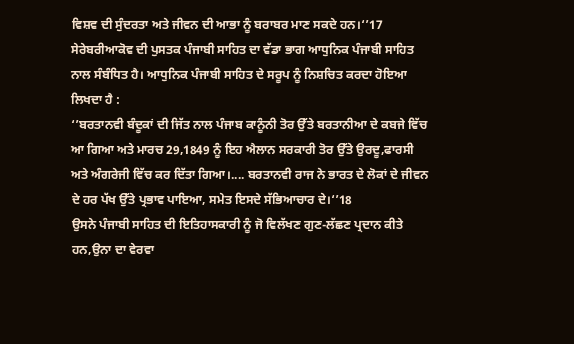ਵਿਸ਼ਵ ਦੀ ਸੁੰਦਰਤਾ ਅਤੇ ਜੀਵਨ ਦੀ ਆਭਾ ਨੂੰ ਬਰਾਬਰ ਮਾਣ ਸਕਦੇ ਹਨ।‘’17
ਸੇਰੇਬਰੀਆਕੋਵ ਦੀ ਪੁਸਤਕ ਪੰਜਾਬੀ ਸਾਹਿਤ ਦਾ ਵੱਡਾ ਭਾਗ ਆਧੁਨਿਕ ਪੰਜਾਬੀ ਸਾਹਿਤ ਨਾਲ ਸੰਬੰਧਿਤ ਹੈ। ਆਧੁਨਿਕ ਪੰਜਾਬੀ ਸਾਹਿਤ ਦੇ ਸਰੂਪ ਨੂੰ ਨਿਸ਼ਚਿਤ ਕਰਦਾ ਹੋਇਆ ਲਿਖਦਾ ਹੈ :
‘’ਬਰਤਾਨਵੀ ਬੰਦੂਕਾਂ ਦੀ ਜਿੱਤ ਨਾਲ ਪੰਜਾਬ ਕਾਨੂੰਨੀ ਤੋਰ ਉੱਤੇ ਬਰਤਾਨੀਆ ਦੇ ਕਬਜੇ ਵਿੱਚ ਆ ਗਿਆ ਅਤੇ ਮਾਰਚ 29,1849 ਨੂੰ ਇਹ ਐਲਾਨ ਸਰਕਾਰੀ ਤੋਰ ਉੱਤੇ ਉਰਦੂ,ਫਾਰਸੀ ਅਤੇ ਅੰਗਰੇਜੀ ਵਿੱਚ ਕਰ ਦਿੱਤਾ ਗਿਆ।.... ਬਰਤਾਨਵੀ ਰਾਜ ਨੇ ਭਾਰਤ ਦੇ ਲੋਕਾਂ ਦੇ ਜੀਵਨ ਦੇ ਹਰ ਪੱਖ ਉੱਤੇ ਪ੍ਰਭਾਵ ਪਾਇਆ, ਸਮੇਤ ਇਸਦੇ ਸੱਭਿਆਚਾਰ ਦੇ।‘’18
ਉਸਨੇ ਪੰਜਾਬੀ ਸਾਹਿਤ ਦੀ ਇਤਿਹਾਸਕਾਰੀ ਨੂੰ ਜੋ ਵਿਲੱਖਣ ਗੁਣ-ਲੱਛਣ ਪ੍ਰਦਾਨ ਕੀਤੇ ਹਨ,ਉਨਾ ਦਾ ਵੇਰਵਾ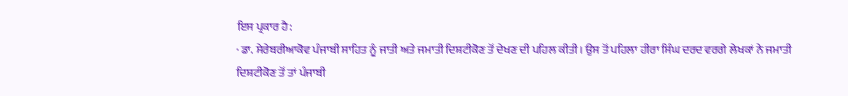ਇਸ ਪ੍ਰਕਾਰ ਹੈ:
· ਡਾ. ਸੇਰੇਬਰੀਆਕੋਵ ਪੰਜਾਬੀ ਸਾਹਿਤ ਨੂੰ ਜਾਤੀ ਅਤੇ ਜਮਾਤੀ ਦਿਸ਼ਟੀਕੋਣ ਤੋਂ ਦੇਖਣ ਦੀ ਪਹਿਲ ਕੀਤੀ। ਉਸ ਤੋਂ ਪਹਿਲਾ ਹੀਰਾ ਸਿੰਘ ਦਰਦ ਵਰਗੇ ਲੇਖਕਾਂ ਨੇ ਜਮਾਤੀ ਦਿਸ਼ਟੀਕੋਣ ਤੋਂ ਤਾਂ ਪੰਜਾਬੀ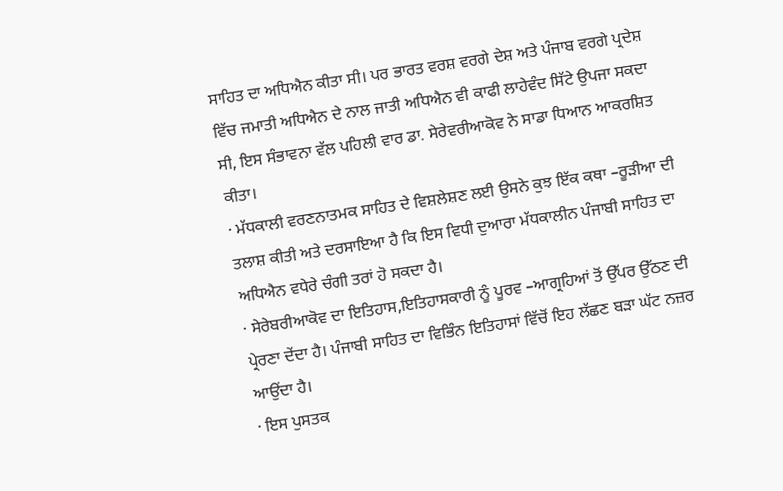ਸਾਹਿਤ ਦਾ ਅਧਿਐਨ ਕੀਤਾ ਸੀ। ਪਰ ਭਾਰਤ ਵਰਸ਼ ਵਰਗੇ ਦੇਸ਼ ਅਤੇ ਪੰਜਾਬ ਵਰਗੇ ਪ੍ਰਦੇਸ਼ ਵਿੱਚ ਜਮਾਤੀ ਅਧਿਐਨ ਦੇ ਨਾਲ ਜਾਤੀ ਅਧਿਐਨ ਵੀ ਕਾਫੀ ਲਾਹੇਵੰਦ ਸਿੱਟੇ ਉਪਜਾ ਸਕਦਾ ਸੀ, ਇਸ ਸੰਭਾਵਨਾ ਵੱਲ ਪਹਿਲੀ ਵਾਰ ਡਾ. ਸੇਰੇਵਰੀਆਕੋਵ ਨੇ ਸਾਡਾ ਧਿਆਨ ਆਕਰਸ਼ਿਤ ਕੀਤਾ।
· ਮੱਧਕਾਲੀ ਵਰਣਨਾਤਮਕ ਸਾਹਿਤ ਦੇ ਵਿਸ਼ਲੇਸ਼ਣ ਲਈ ਉਸਨੇ ਕੁਝ ਇੱਕ ਕਥਾ –ਰੂੜੀਆ ਦੀ ਤਲਾਸ਼ ਕੀਤੀ ਅਤੇ ਦਰਸਾਇਆ ਹੈ ਕਿ ਇਸ ਵਿਧੀ ਦੁਆਰਾ ਮੱਧਕਾਲੀਨ ਪੰਜਾਬੀ ਸਾਹਿਤ ਦਾ ਅਧਿਐਨ ਵਧੇਰੇ ਚੰਗੀ ਤਰਾਂ ਹੋ ਸਕਦਾ ਹੈ।
· ਸੇਰੇਬਰੀਆਕੋਵ ਦਾ ਇਤਿਹਾਸ,ਇਤਿਹਾਸਕਾਰੀ ਨੂੰ ਪੂਰਵ –ਆਗ੍ਰਹਿਆਂ ਤੋਂ ਉੱਪਰ ਉੱਠਣ ਦੀ ਪ੍ਰੇਰਣਾ ਦੇਂਦਾ ਹੈ। ਪੰਜਾਬੀ ਸਾਹਿਤ ਦਾ ਵਿਭਿੰਨ ਇਤਿਹਾਸਾਂ ਵਿੱਚੋਂ ਇਹ ਲੱਛਣ ਬੜਾ ਘੱਟ ਨਜ਼ਰ ਆਉਂਦਾ ਹੈ।
· ਇਸ ਪੁਸਤਕ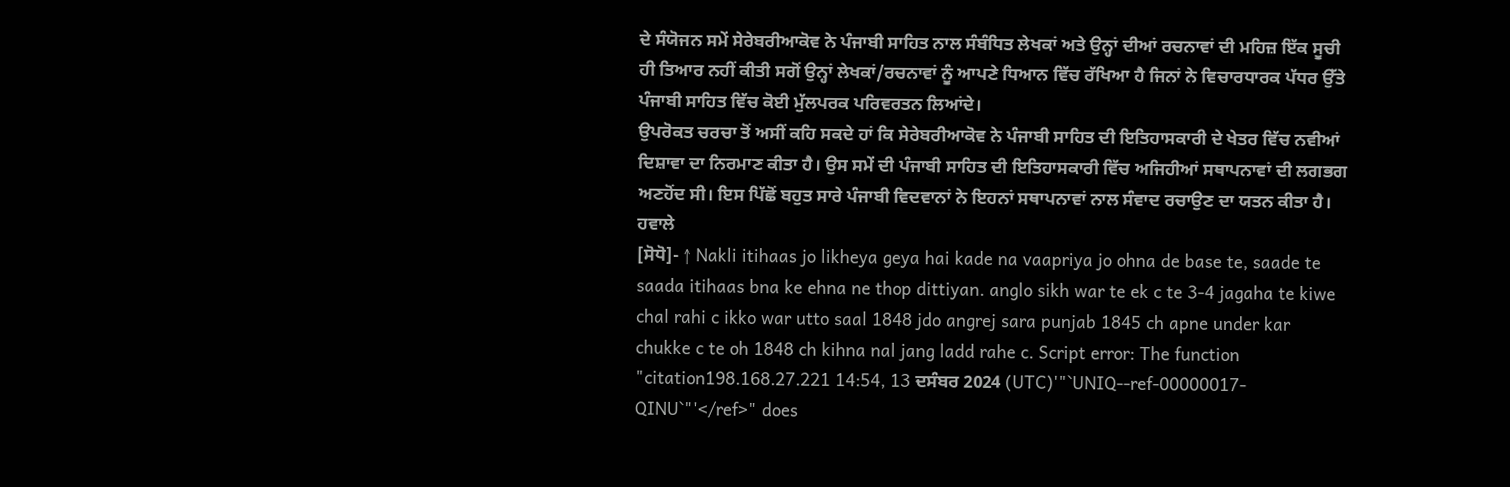ਦੇ ਸੰਯੋਜਨ ਸਮੇਂ ਸੇਰੇਬਰੀਆਕੋਵ ਨੇ ਪੰਜਾਬੀ ਸਾਹਿਤ ਨਾਲ ਸੰਬੰਧਿਤ ਲੇਖਕਾਂ ਅਤੇ ਉਨ੍ਹਾਂ ਦੀਆਂ ਰਚਨਾਵਾਂ ਦੀ ਮਹਿਜ਼ ਇੱਕ ਸੂਚੀ ਹੀ ਤਿਆਰ ਨਹੀਂ ਕੀਤੀ ਸਗੋਂ ਉਨ੍ਹਾਂ ਲੇਖਕਾਂ/ਰਚਨਾਵਾਂ ਨੂੰ ਆਪਣੇ ਧਿਆਨ ਵਿੱਚ ਰੱਖਿਆ ਹੈ ਜਿਨਾਂ ਨੇ ਵਿਚਾਰਧਾਰਕ ਪੱਧਰ ਉੱਤੇ ਪੰਜਾਬੀ ਸਾਹਿਤ ਵਿੱਚ ਕੋਈ ਮੁੱਲਪਰਕ ਪਰਿਵਰਤਨ ਲਿਆਂਦੇ।
ਉਪਰੋਕਤ ਚਰਚਾ ਤੋਂ ਅਸੀਂ ਕਹਿ ਸਕਦੇ ਹਾਂ ਕਿ ਸੇਰੇਬਰੀਆਕੋਵ ਨੇ ਪੰਜਾਬੀ ਸਾਹਿਤ ਦੀ ਇਤਿਹਾਸਕਾਰੀ ਦੇ ਖੇਤਰ ਵਿੱਚ ਨਵੀਆਂ ਦਿਸ਼ਾਵਾ ਦਾ ਨਿਰਮਾਣ ਕੀਤਾ ਹੈ। ਉਸ ਸਮੇਂ ਦੀ ਪੰਜਾਬੀ ਸਾਹਿਤ ਦੀ ਇਤਿਹਾਸਕਾਰੀ ਵਿੱਚ ਅਜਿਹੀਆਂ ਸਥਾਪਨਾਵਾਂ ਦੀ ਲਗਭਗ ਅਣਹੋਂਦ ਸੀ। ਇਸ ਪਿੱਛੋਂ ਬਹੁਤ ਸਾਰੇ ਪੰਜਾਬੀ ਵਿਦਵਾਨਾਂ ਨੇ ਇਹਨਾਂ ਸਥਾਪਨਾਵਾਂ ਨਾਲ ਸੰਵਾਦ ਰਚਾਉਣ ਦਾ ਯਤਨ ਕੀਤਾ ਹੈ।
ਹਵਾਲੇ
[ਸੋਧੋ]- ↑ Nakli itihaas jo likheya geya hai kade na vaapriya jo ohna de base te, saade te saada itihaas bna ke ehna ne thop dittiyan. anglo sikh war te ek c te 3-4 jagaha te kiwe chal rahi c ikko war utto saal 1848 jdo angrej sara punjab 1845 ch apne under kar chukke c te oh 1848 ch kihna nal jang ladd rahe c. Script error: The function "citation198.168.27.221 14:54, 13 ਦਸੰਬਰ 2024 (UTC)'"`UNIQ--ref-00000017-QINU`"'</ref>" does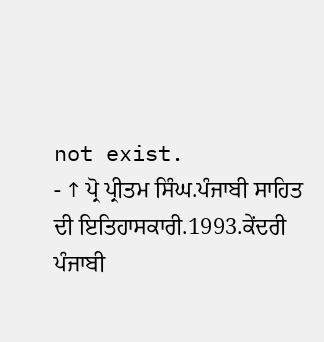not exist.
- ↑ ਪ੍ਰੋ ਪ੍ਰੀਤਮ ਸਿੰਘ.ਪੰਜਾਬੀ ਸਾਹਿਤ ਦੀ ਇਤਿਹਾਸਕਾਰੀ.1993.ਕੇਂਦਰੀ ਪੰਜਾਬੀ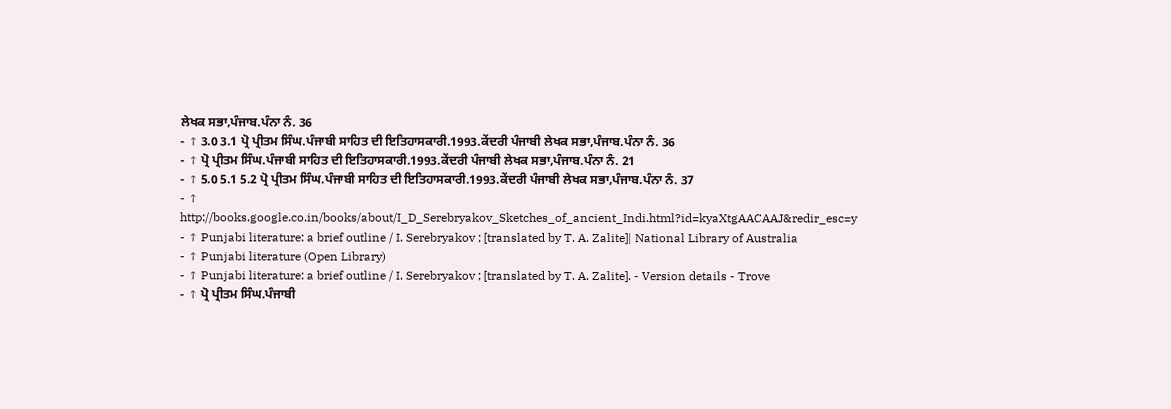ਲੇਖਕ ਸਭਾ,ਪੰਜਾਬ.ਪੰਨਾ ਨੰ. 36
- ↑ 3.0 3.1 ਪ੍ਰੋ ਪ੍ਰੀਤਮ ਸਿੰਘ.ਪੰਜਾਬੀ ਸਾਹਿਤ ਦੀ ਇਤਿਹਾਸਕਾਰੀ.1993.ਕੇਂਦਰੀ ਪੰਜਾਬੀ ਲੇਖਕ ਸਭਾ,ਪੰਜਾਬ.ਪੰਨਾ ਨੰ. 36
- ↑ ਪ੍ਰੋ ਪ੍ਰੀਤਮ ਸਿੰਘ.ਪੰਜਾਬੀ ਸਾਹਿਤ ਦੀ ਇਤਿਹਾਸਕਾਰੀ.1993.ਕੇਂਦਰੀ ਪੰਜਾਬੀ ਲੇਖਕ ਸਭਾ,ਪੰਜਾਬ.ਪੰਨਾ ਨੰ. 21
- ↑ 5.0 5.1 5.2 ਪ੍ਰੋ ਪ੍ਰੀਤਮ ਸਿੰਘ.ਪੰਜਾਬੀ ਸਾਹਿਤ ਦੀ ਇਤਿਹਾਸਕਾਰੀ.1993.ਕੇਂਦਰੀ ਪੰਜਾਬੀ ਲੇਖਕ ਸਭਾ,ਪੰਜਾਬ.ਪੰਨਾ ਨੰ. 37
- ↑ http://books.google.co.in/books/about/I_D_Serebryakov_Sketches_of_ancient_Indi.html?id=kyaXtgAACAAJ&redir_esc=y
- ↑ Punjabi literature: a brief outline / I. Serebryakov ; [translated by T. A. Zalite]| National Library of Australia
- ↑ Punjabi literature (Open Library)
- ↑ Punjabi literature: a brief outline / I. Serebryakov ; [translated by T. A. Zalite]. - Version details - Trove
- ↑ ਪ੍ਰੋ ਪ੍ਰੀਤਮ ਸਿੰਘ.ਪੰਜਾਬੀ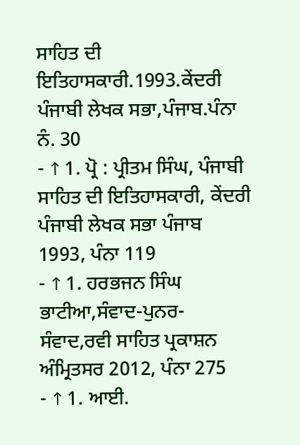ਸਾਹਿਤ ਦੀ ਇਤਿਹਾਸਕਾਰੀ.1993.ਕੇਂਦਰੀ ਪੰਜਾਬੀ ਲੇਖਕ ਸਭਾ,ਪੰਜਾਬ.ਪੰਨਾ ਨੰ. 30
- ↑ 1. ਪ੍ਰੋ : ਪ੍ਰੀਤਮ ਸਿੰਘ, ਪੰਜਾਬੀ ਸਾਹਿਤ ਦੀ ਇਤਿਹਾਸਕਾਰੀ, ਕੇਂਦਰੀ ਪੰਜਾਬੀ ਲੇਖਕ ਸਭਾ ਪੰਜਾਬ 1993, ਪੰਨਾ 119
- ↑ 1. ਹਰਭਜਨ ਸਿੰਘ ਭਾਟੀਆ,ਸੰਵਾਦ-ਪੁਨਰ-ਸੰਵਾਦ,ਰਵੀ ਸਾਹਿਤ ਪ੍ਰਕਾਸ਼ਨ ਅੰਮ੍ਰਿਤਸਰ 2012, ਪੰਨਾ 275
- ↑ 1. ਆਈ.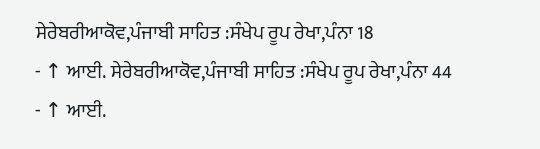ਸੇਰੇਬਰੀਆਕੋਵ,ਪੰਜਾਬੀ ਸਾਹਿਤ :ਸੰਖੇਪ ਰੂਪ ਰੇਖਾ,ਪੰਨਾ 18
- ↑ ਆਈ. ਸੇਰੇਬਰੀਆਕੋਵ,ਪੰਜਾਬੀ ਸਾਹਿਤ :ਸੰਖੇਪ ਰੂਪ ਰੇਖਾ,ਪੰਨਾ 44
- ↑ ਆਈ.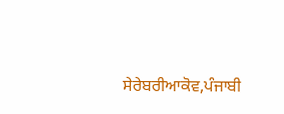ਸੇਰੇਬਰੀਆਕੋਵ,ਪੰਜਾਬੀ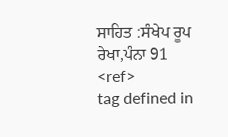ਸਾਹਿਤ :ਸੰਖੇਪ ਰੂਪ ਰੇਖਾ,ਪੰਨਾ 91
<ref>
tag defined in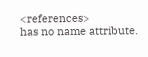<references>
has no name attribute.